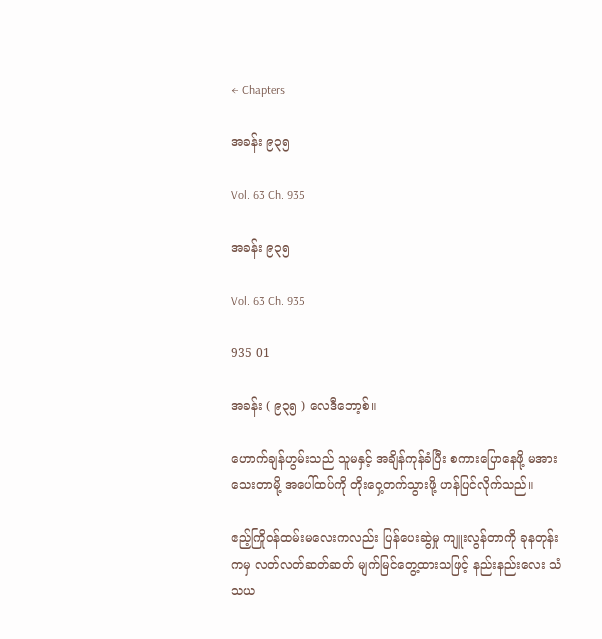← Chapters

အခန်း ၉၃၅

Vol. 63 Ch. 935

အခန်း ၉၃၅

Vol. 63 Ch. 935

935 01

အခန်း ( ၉၃၅ ) လေဒီဘော့စ်။

ဟောက်ချန်ဟွမ်းသည် သူမနှင့် အချိန်ကုန်ခံပြီး စကားပြောနေဖို့ မအားသေးတာမို့ အပေါ်ထပ်ကို တိုးဝှေ့တက်သွားဖို့ ဟန်ပြင်လိုက်သည်။

ဧည့်ကြိုဝန်ထမ်းမ‌လေးကလည်း ပြန်ပေးဆွဲမှု ကျူးလွန်တာကို ခုနတုန်းကမှ လတ်လတ်ဆတ်ဆတ် မျက်မြင်တွေ့ထားသဖြင့် နည်းနည်းလေး သံသယ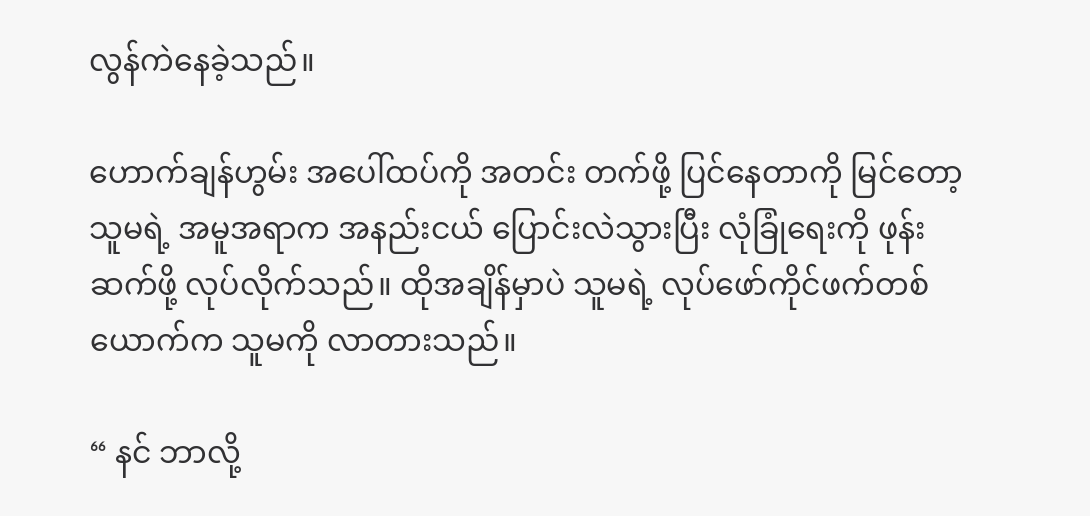လွန်ကဲနေခဲ့သည်။

ဟောက်ချန်ဟွမ်း အပေါ်ထပ်ကို အတင်း တက်ဖို့ ပြင်နေတာကို မြင်တော့ သူမရဲ့ အမူအရာက အနည်းငယ် ပြောင်းလဲသွားပြီး လုံခြုံရေးကို ဖုန်းဆက်ဖို့ လုပ်လိုက်သည်။ ထိုအချိန်မှာပဲ သူမရဲ့ လုပ်ဖော်ကိုင်ဖက်တစ်ယောက်က သူမကို လာတားသည်။

“ နင် ဘာလို့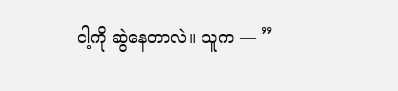ငါ့ကို ဆွဲနေတာလဲ။ သူက — ”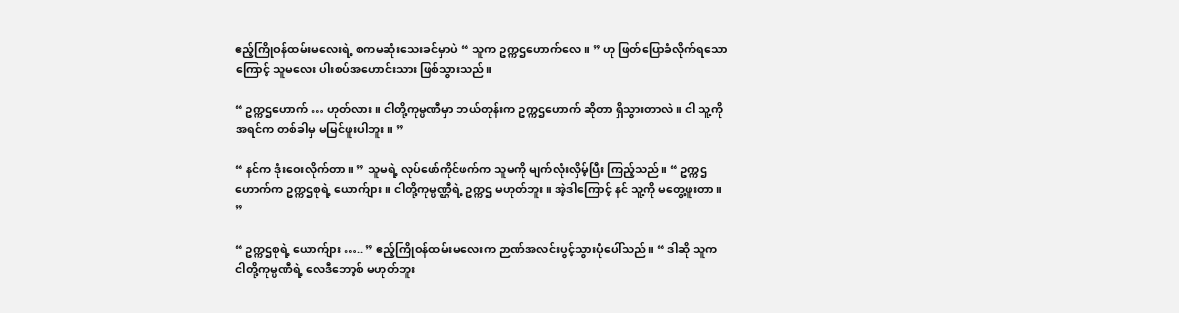ဧည့်ကြိုဝန်ထမ်းမလေးရဲ့ စကမဆုံးသေးခင်မှာပဲ “ သူက ဥက္ကဌဟောက်‌လေ။ ” ဟု ဖြတ်ပြောခံလိုက်ရသောကြောင့် သူမလေး ပါးစပ်အဟောင်းသား ဖြစ်သွားသည်။

“ ဥက္ကဌဟောက် … ဟုတ်လား။ ငါတို့ကုမ္ပဏီမှာ ဘယ်တုန်းက ဥက္ကဌဟောက် ဆိုတာ ရှိသွားတာလဲ။ ငါ သူ့ကို အရင်က တစ်ခါမှ မမြင်ဖူးပါဘူး။ ”

“ နင်က ဒုံးဝေးလိုက်တာ။ ” သူမရဲ့ လုပ်ဖော်ကိုင်ဖက်က သူမကို မျက်လုံးလှိမ့်ပြီး ကြည့်သည်။ “ ဥက္ကဌဟောက်က ဥက္ကဌစုရဲ့ ယောက်ျား။ ငါတို့ကုမ္ပဏ္ဌီရဲ့ ဥက္ကဌ မဟုတ်ဘူး။ အဲ့ဒါကြောင့် နင် သူ့ကို မတွေ့ဖူးတာ။ ”

“ ဥက္ကဌစုရဲ့ ယောက်ျား ….. ” ဧည့်ကြိုဝန်ထမ်းမလေးက ဉာဏ်အလင်းပွင့်သွားပုံပေါ်သည်။ “ ဒါဆို သူက ငါတို့ကုမ္ပဏီရဲ့ လေဒီဘော့စ် မဟုတ်ဘူး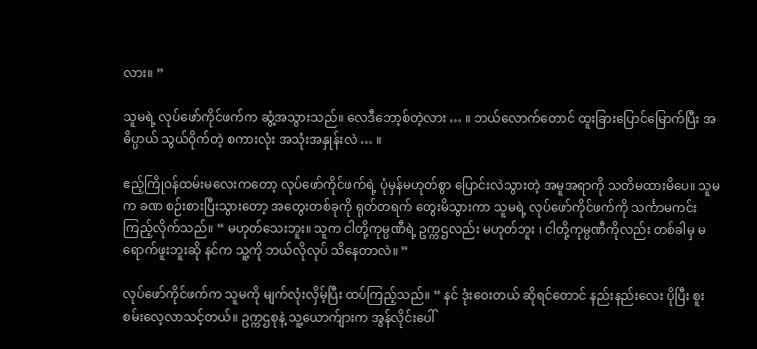လား။ ”

သူမရဲ့ လုပ်ဖော်ကိုင်ဖက်က ဆွံ့အသွားသည်။ လေဒီဘော့စ်တဲ့လား … ။ ဘယ်လောက်တောင် ထူးခြားပြောင်မြောက်ပြီး အဓိပ္ပာယ် သွယ်ဝိုက်တဲ့ စကားလုံး အသုံးအနှုန်းလဲ … ။

ဧည့်ကြိုဝန်ထမ်းမလေးကတော့ လုပ်ဖော်ကိုင်ဖက်ရဲ့ ပုံမှန်မဟုတ်စွာ ပြောင်းလဲသွားတဲ့ အမူအရာကို သတိမထားမိပေ။ သူမက ခဏ စဉ်းစားပြီးသွားတော့ အတွေးတစ်ခုကို ရုတ်တရက် တွေးမိသွားကာ သူမရဲ့ လုပ်ဖော်ကိုင်ဖက်ကို သင်္ကာမကင်း ကြည့်လိုက်သည်။ “ မဟုတ်သေးဘူး။ သူက ငါတို့ကုမ္ပဏီရဲ့ ဥက္ကဌလည်း မဟုတ်ဘူး ၊ ငါတို့ကုမ္ပဏီကိုလည်း တစ်ခါမှ မရောက်ဖူးဘူးဆို နင်က သူ့ကို ဘယ်လိုလုပ် သိနေတာလဲ။ ”

လုပ်ဖော်ကိုင်ဖက်က သူမကို မျက်လုံးလှိမ့်ပြီး ထပ်ကြည့်သည်။ “ နင် ဒုံးဝေးတယ် ဆိုရင်တောင် နည်းနည်းလေး ပိုပြီး စူးစမ်းလေ့လာသင့်တယ်။ ဥက္ကဌစုနဲ့ သူ့ယောက်ျားက အွန်လိုင်းပေါ်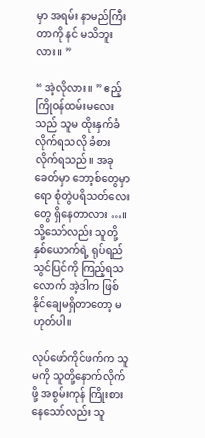မှာ အရမ်း နာမည်ကြီးတာကို နင် မသိဘူးလား။ ”

“ အဲ့လိုလား။ ” ဧည့်ကြိုဝန်ထမ်းမလေးသည် သူမ ထိုးနှက်ခံလိုက်ရသလို ခံစားလိုက်ရသည်။ အခုခေတ်မှာ ဘော့စ်တွေမှာရော စုံတွဲပရိသတ်လေးတွေ ရှိနေတာလား …။ သို့သော်လည်း သူတို့နှစ်ယောက်ရဲ့ ရုပ်ရည်သွင်ပြင်ကို ကြည့်ရသလောက် အဲ့ဒါက ဖြစ်နိုင်ချေမရှိတာတော့ မဟုတ်ပါ။

လုပ်ဖော်ကိုင်ဖက်က သူမကို သူတို့နောက်လိုက်ဖို့ အစွမ်းကုန် ကြိုးစားနေသော်လည်း သူ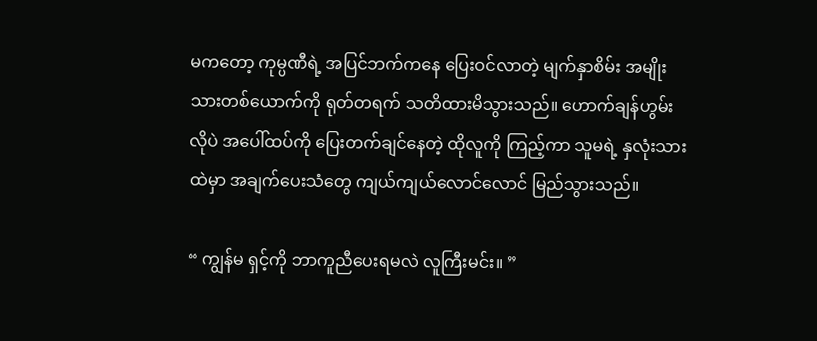မကတော့ ကုမ္ပဏီရဲ့ အပြင်ဘက်ကနေ ပြေးဝင်လာတဲ့ မျက်နှာစိမ်း အမျိုးသားတစ်ယောက်ကို ရုတ်တရက် သတိထားမိသွားသည်။ ဟောက်ချန်ဟွမ်းလိုပဲ အပေါ်ထပ်ကို ပြေးတက်ချင်နေတဲ့ ထိုလူကို ကြည့်ကာ သူမရဲ့ နှလုံးသားထဲမှာ အချက်ပေးသံတွေ ကျယ်ကျယ်လောင်လောင် မြည်သွားသည်။

“ ကျွန်မ ရှင့်ကို ဘာကူညီပေးရမလဲ လူကြီးမင်း။ ”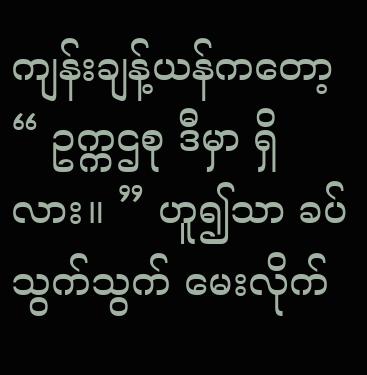ကျန်းချန့်ယန်ကတော့ “ ဥက္ကဌစု ဒီမှာ ရှိလား။ ” ဟူ၍သာ ခပ်သွက်သွက် မေးလိုက်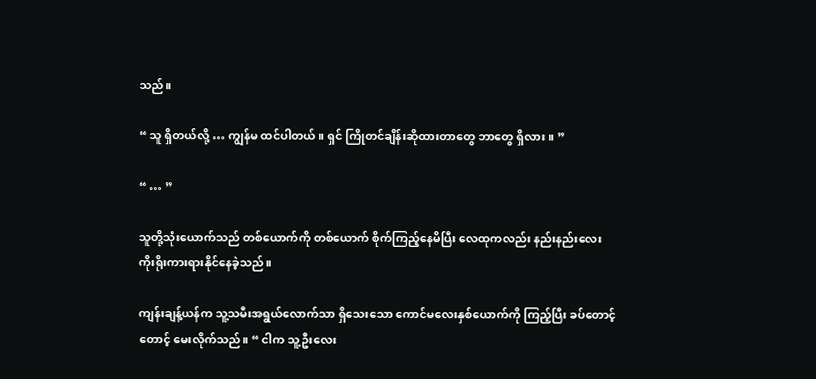သည်။

“ သူ ရှိတယ်လို့ … ကျွန်မ ထင်ပါတယ်။ ရှင် ကြိုတင်ချိန်းဆိုထားတာတွေ ဘာတွေ ရှိလား။ ”

“ … ”

သူတို့သုံးယောက်သည် တစ်ယောက်ကို တစ်ယောက် စိုက်ကြည့်နေမိပြီး လေထုကလည်း နည်းနည်းလေး ကိုးရိုးကားရားနိုင်နေခဲ့သည်။

ကျန်းချန့်ယန်က သူ့သမီးအရွယ်လောက်သာ ရှိသေးသော ကောင်မလေးနှစ်ယောက်ကို ကြည့်ပြီး ခပ်တောင့်တောင့် မေးလိုက်သည်။ “ ငါက သူ့ဦးလေး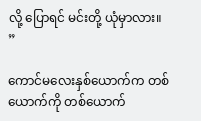လို့ ပြောရင် မင်းတို့ ယုံမှာလား။ ”

ကောင်မလေးနှစ်ယောက်က တစ်ယောက်ကို တစ်ယောက်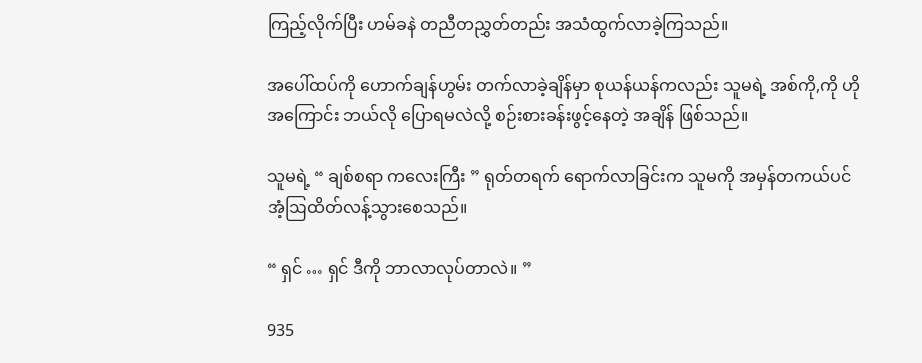ကြည့်လိုက်ပြီး ဟမ်ခနဲ တညီတညွှတ်တည်း အသံထွက်လာခဲ့ကြသည်။

အပေါ်ထပ်ကို ဟောက်ချန်ဟွမ်း တက်လာခဲ့ချိန်မှာ စုယန်ယန်ကလည်း သူမရဲ့ အစ်ကို,ကို ဟိုအကြောင်း ဘယ်လို ပြောရမလဲလို့ စဉ်းစားခန်းဖွင့်နေတဲ့ အချိန် ဖြစ်သည်။

သူမရဲ့ “ ချစ်စရာ ကလေးကြီး ” ရုတ်တရက် ရောက်လာခြင်းက သူမကို အမှန်တကယ်ပင် အံ့ဩထိတ်လန့်သွားစေသည်။

“ ရှင် … ရှင် ဒီကို ဘာလာလုပ်တာလဲ။ ”

935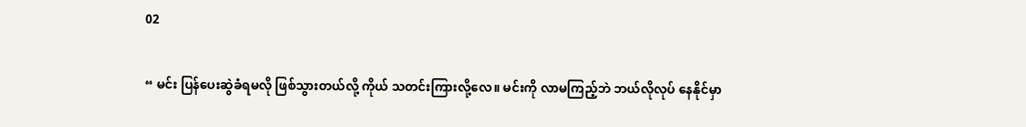02

“ မင်း ပြန်ပေးဆွဲခံရမလို ဖြစ်သွားတယ်လို့ ကိုယ် သတင်းကြားလို့လေ။ မင်းကို လာမကြည့်ဘဲ ဘယ်လိုလုပ် နေနိုင်မှာ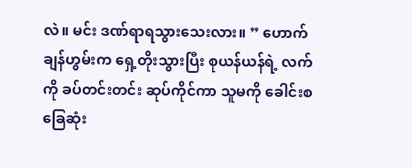လဲ။ မင်း ဒဏ်ရာရသွားသေးလား။ ” ဟောက်ချန်ဟွမ်းက ရှေ့တိုးသွားပြီး စုယန်ယန်ရဲ့ လက်ကို ခပ်တင်းတင်း ဆုပ်ကိုင်ကာ သူမကို ခေါင်းစခြေဆုံး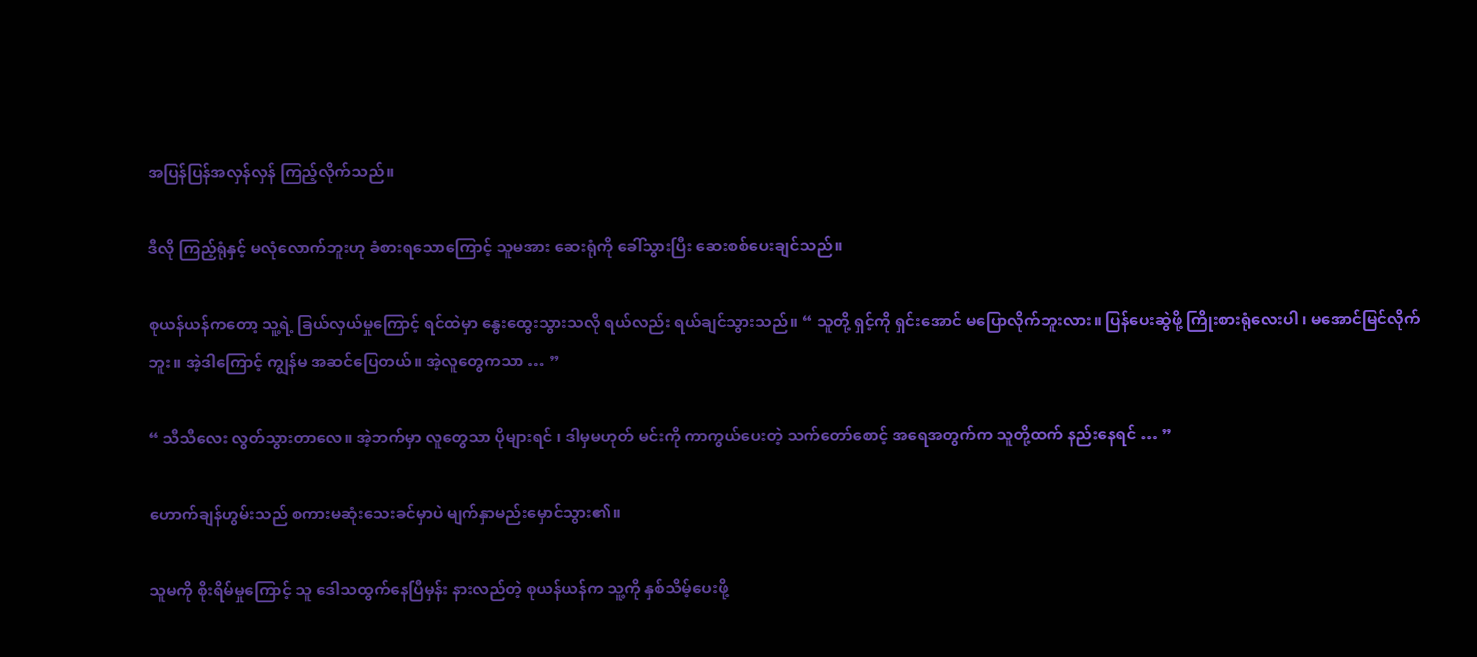အပြန်ပြန်အလှန်လှန် ကြည့်လိုက်သည်။

ဒီလို ကြည့်ရုံနှင့် မလုံလောက်ဘူးဟု ခံစားရသောကြောင့် သူမအား ဆေးရုံကို ခေါ်သွားပြီး ဆေးစစ်ပေးချင်သည်။

စုယန်ယန်ကတော့ သူ့ရဲ့ ခြယ်လှယ်မှုကြောင့် ရင်ထဲမှာ နွေးထွေးသွားသလို ရယ်လည်း ရယ်ချင်သွားသည်။ “ သူတို့ ရှင့်ကို ရှင်းအောင် မပြောလိုက်ဘူးလား။ ပြန်ပေးဆွဲဖို့ ကြိုးစားရုံလေးပါ ၊ မအောင်မြင်လိုက်ဘူး။ အဲ့ဒါကြောင့် ကျွန်မ အဆင်ပြေတယ်။ အဲ့လူတွေကသာ … ”

“ သီသီလေး လွတ်သွားတာလေ။ အဲ့ဘက်မှာ လူတွေသာ ပိုများရင် ၊ ဒါမှမဟုတ် မင်းကို ကာကွယ်ပေးတဲ့ သက်တော်စောင့် အရေအတွက်က သူတို့ထက် နည်းနေရင် … ”

ဟောက်ချန်ဟွမ်းသည် စကားမဆုံးသေးခင်မှာပဲ မျက်နှာမည်းမှောင်သွား၏။

သူမကို စိုးရိမ်မှုကြောင့် သူ ဒေါသထွက်နေပြီမှန်း နားလည်တဲ့ စုယန်ယန်က သူ့ကို နှစ်သိမ့်ပေးဖို့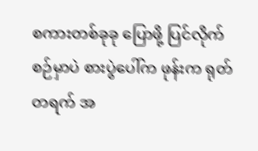စကားတစ်ခုခု ပြောဖို့ ပြင်လိုက်စဉ်မှာပဲ စားပွဲပေါ်က ဖုန်းက ရုတ်တရက် အ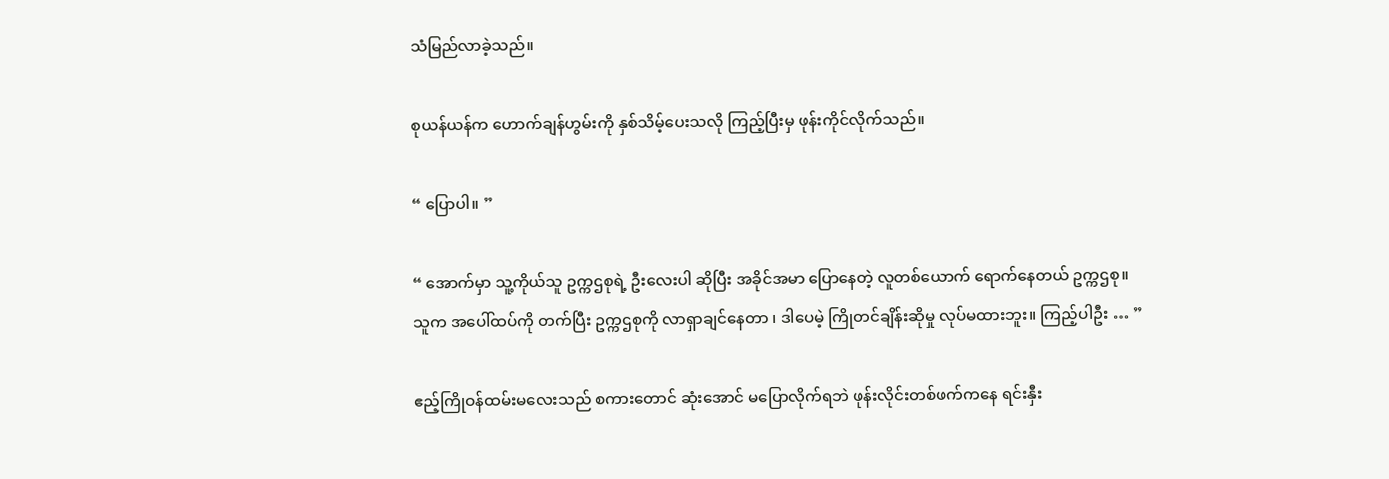သံမြည်လာခဲ့သည်။

စုယန်ယန်က ဟောက်ချန်ဟွမ်းကို နှစ်သိမ့်ပေးသလို ကြည့်ပြီးမှ ဖုန်းကိုင်လိုက်သည်။

“ ပြောပါ။ ”

“ အောက်မှာ သူ့ကိုယ်သူ ဥက္ကဌစုရဲ့ ဦးလေးပါ ဆိုပြီး အခိုင်အမာ ပြောနေတဲ့ လူတစ်ယောက် ရောက်နေတယ် ဥက္ကဌစု။ သူက အပေါ်ထပ်ကို တက်ပြီး ဥက္ကဌစုကို လာရှာချင်နေတာ ၊ ဒါပေမဲ့ ကြိုတင်ချိန်းဆိုမှု လုပ်မထားဘူး။ ကြည့်ပါဦး … ”

ဧည့်ကြိုဝန်ထမ်းမလေးသည် စကားတောင် ဆုံးအောင် မပြောလိုက်ရဘဲ ဖုန်းလိုင်းတစ်ဖက်ကနေ ရင်းနှီး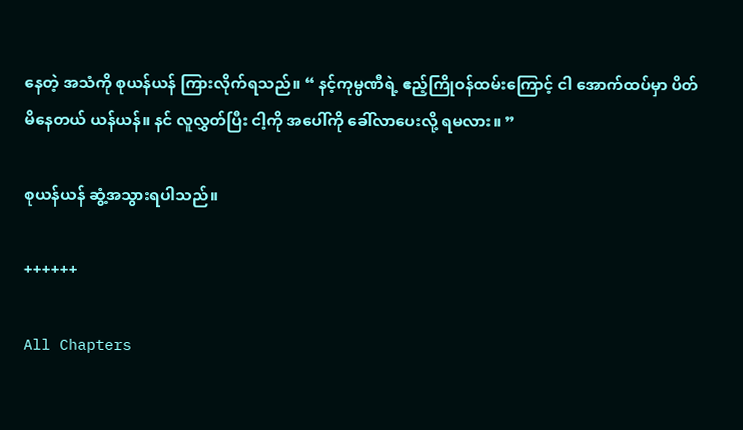နေတဲ့ အသံကို စုယန်ယန် ကြားလိုက်ရသည်။ “ နင့်ကုမ္ပဏီရဲ့ ဧည့်ကြိုဝန်ထမ်းကြောင့် ငါ အောက်ထပ်မှာ ပိတ်မိနေတယ် ယန်ယန်။ နင် လူလွှတ်ပြီး ငါ့ကို အပေါ်ကို ခေါ်လာပေးလို့ ရမလား။ ”

စုယန်ယန် ဆွံ့အသွားရပါသည်။

++++++

All Chapters